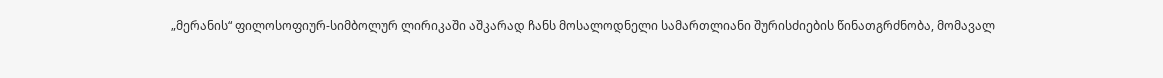„მერანის“ ფილოსოფიურ-სიმბოლურ ლირიკაში აშკარად ჩანს მოსალოდნელი სამართლიანი შურისძიების წინათგრძნობა, მომავალ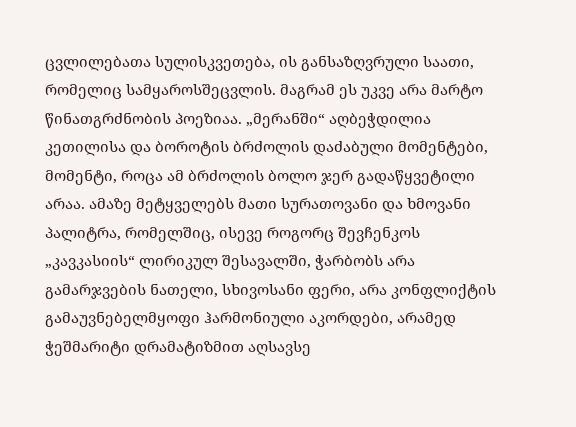ცვლილებათა სულისკვეთება, ის განსაზღვრული საათი, რომელიც სამყაროსშეცვლის. მაგრამ ეს უკვე არა მარტო წინათგრძნობის პოეზიაა. „მერანში“ აღბეჭდილია კეთილისა და ბოროტის ბრძოლის დაძაბული მომენტები, მომენტი, როცა ამ ბრძოლის ბოლო ჯერ გადაწყვეტილი არაა. ამაზე მეტყველებს მათი სურათოვანი და ხმოვანი პალიტრა, რომელშიც, ისევე როგორც შევჩენკოს „კავკასიის“ ლირიკულ შესავალში, ჭარბობს არა გამარჯვების ნათელი, სხივოსანი ფერი, არა კონფლიქტის გამაუვნებელმყოფი ჰარმონიული აკორდები, არამედ ჭეშმარიტი დრამატიზმით აღსავსე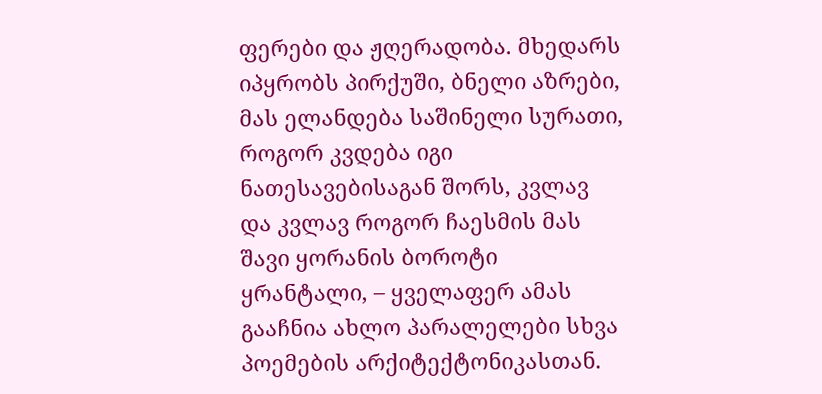ფერები და ჟღერადობა. მხედარს იპყრობს პირქუში, ბნელი აზრები, მას ელანდება საშინელი სურათი, როგორ კვდება იგი ნათესავებისაგან შორს, კვლავ და კვლავ როგორ ჩაესმის მას შავი ყორანის ბოროტი ყრანტალი, – ყველაფერ ამას გააჩნია ახლო პარალელები სხვა პოემების არქიტექტონიკასთან.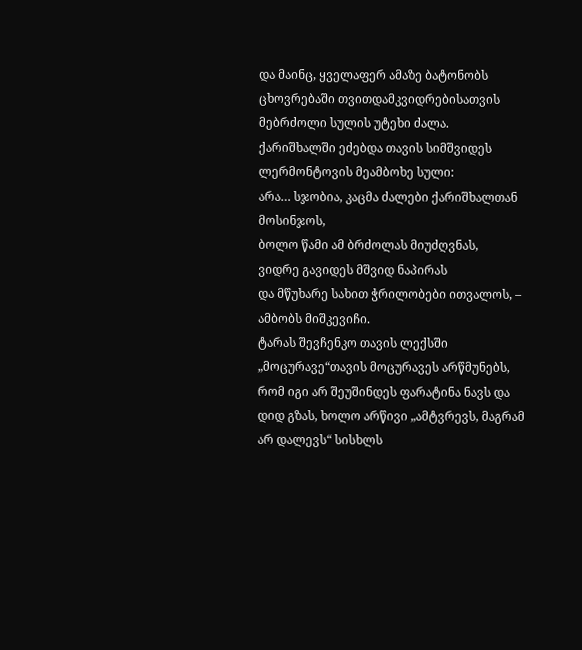და მაინც, ყველაფერ ამაზე ბატონობს ცხოვრებაში თვითდამკვიდრებისათვის მებრძოლი სულის უტეხი ძალა.
ქარიშხალში ეძებდა თავის სიმშვიდეს ლერმონტოვის მეამბოხე სული:
არა… სჯობია, კაცმა ძალები ქარიშხალთან მოსინჯოს,
ბოლო წამი ამ ბრძოლას მიუძღვნას,
ვიდრე გავიდეს მშვიდ ნაპირას
და მწუხარე სახით ჭრილობები ითვალოს, – ამბობს მიშკევიჩი.
ტარას შევჩენკო თავის ლექსში „მოცურავე“თავის მოცურავეს არწმუნებს, რომ იგი არ შეუშინდეს ფარატინა ნავს და დიდ გზას, ხოლო არწივი „ამტვრევს, მაგრამ არ დალევს“ სისხლს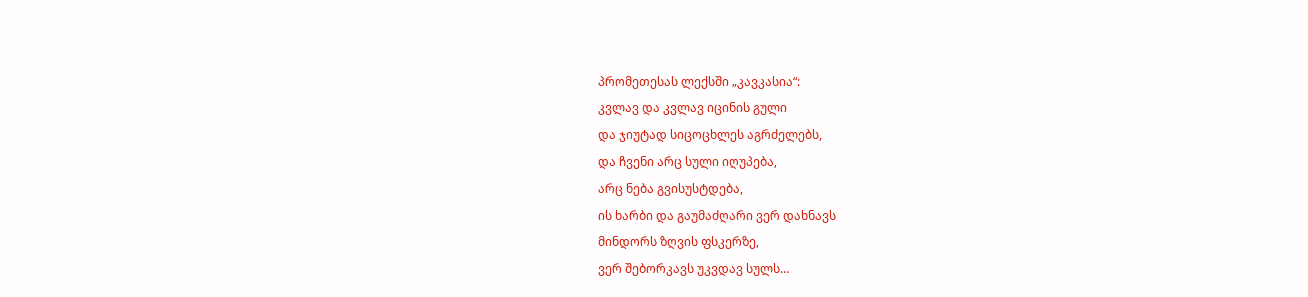პრომეთესას ლექსში „კავკასია“:
კვლავ და კვლავ იცინის გული
და ჯიუტად სიცოცხლეს აგრძელებს,
და ჩვენი არც სული იღუპება,
არც ნება გვისუსტდება,
ის ხარბი და გაუმაძღარი ვერ დახნავს
მინდორს ზღვის ფსკერზე,
ვერ შებორკავს უკვდავ სულს…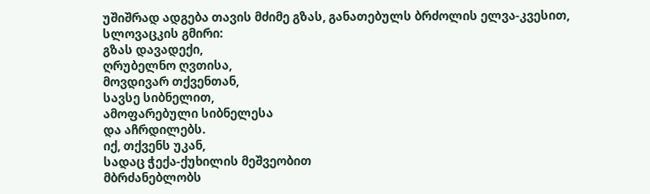უშიშრად ადგება თავის მძიმე გზას, განათებულს ბრძოლის ელვა-კვესით, სლოვაცკის გმირი:
გზას დავადექი,
ღრუბელნო ღვთისა,
მოვდივარ თქვენთან,
სავსე სიბნელით,
ამოფარებული სიბნელესა
და აჩრდილებს.
იქ, თქვენს უკან,
სადაც ჭექა-ქუხილის მეშვეობით
მბრძანებლობს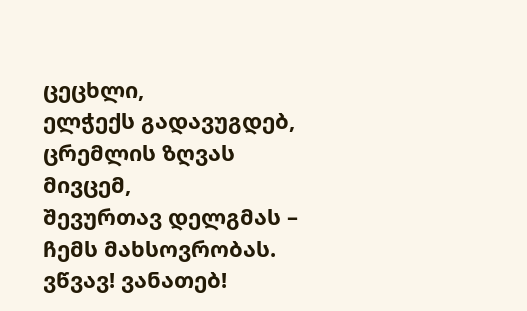ცეცხლი,
ელჭექს გადავუგდებ,
ცრემლის ზღვას მივცემ,
შევურთავ დელგმას –
ჩემს მახსოვრობას.
ვწვავ! ვანათებ!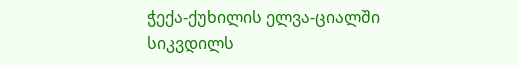ჭექა-ქუხილის ელვა-ციალში
სიკვდილს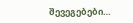შევეგებები…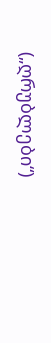(„ღრუბლები“)